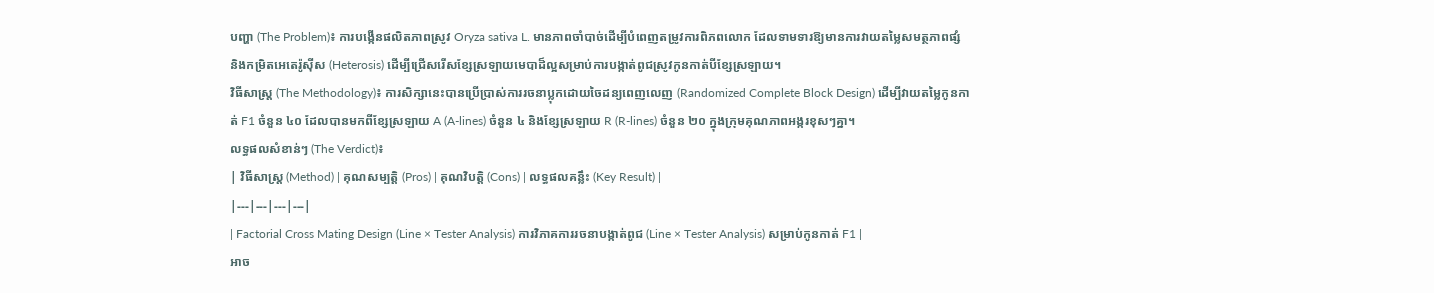បញ្ហា (The Problem)៖ ការបង្កើនផលិតភាពស្រូវ Oryza sativa L. មានភាពចាំបាច់ដើម្បីបំពេញតម្រូវការពិភពលោក ដែលទាមទារឱ្យមានការវាយតម្លៃសមត្ថភាពផ្សំ និងកម្រិតអេតេរ៉ូស៊ីស (Heterosis) ដើម្បីជ្រើសរើសខ្សែស្រឡាយមេបាដ៏ល្អសម្រាប់ការបង្កាត់ពូជស្រូវកូនកាត់បីខ្សែស្រឡាយ។
វិធីសាស្ត្រ (The Methodology)៖ ការសិក្សានេះបានប្រើប្រាស់ការរចនាប្លុកដោយចៃដន្យពេញលេញ (Randomized Complete Block Design) ដើម្បីវាយតម្លៃកូនកាត់ F1 ចំនួន ៤០ ដែលបានមកពីខ្សែស្រឡាយ A (A-lines) ចំនួន ៤ និងខ្សែស្រឡាយ R (R-lines) ចំនួន ២០ ក្នុងក្រុមគុណភាពអង្ករខុសៗគ្នា។
លទ្ធផលសំខាន់ៗ (The Verdict)៖
| វិធីសាស្ត្រ (Method) | គុណសម្បត្តិ (Pros) | គុណវិបត្តិ (Cons) | លទ្ធផលគន្លឹះ (Key Result) |
|---|---|---|---|
| Factorial Cross Mating Design (Line × Tester Analysis) ការវិភាគការរចនាបង្កាត់ពូជ (Line × Tester Analysis) សម្រាប់កូនកាត់ F1 |
អាច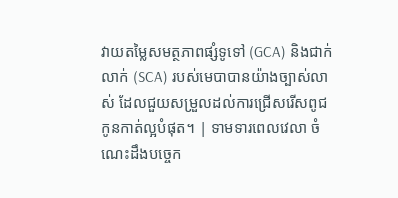វាយតម្លៃសមត្ថភាពផ្សំទូទៅ (GCA) និងជាក់លាក់ (SCA) របស់មេបាបានយ៉ាងច្បាស់លាស់ ដែលជួយសម្រួលដល់ការជ្រើសរើសពូជកូនកាត់ល្អបំផុត។ | ទាមទារពេលវេលា ចំណេះដឹងបច្ចេក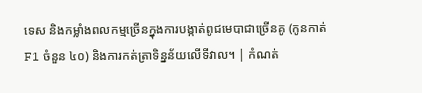ទេស និងកម្លាំងពលកម្មច្រើនក្នុងការបង្កាត់ពូជមេបាជាច្រើនគូ (កូនកាត់ F1 ចំនួន ៤០) និងការកត់ត្រាទិន្នន័យលើទីវាល។ | កំណត់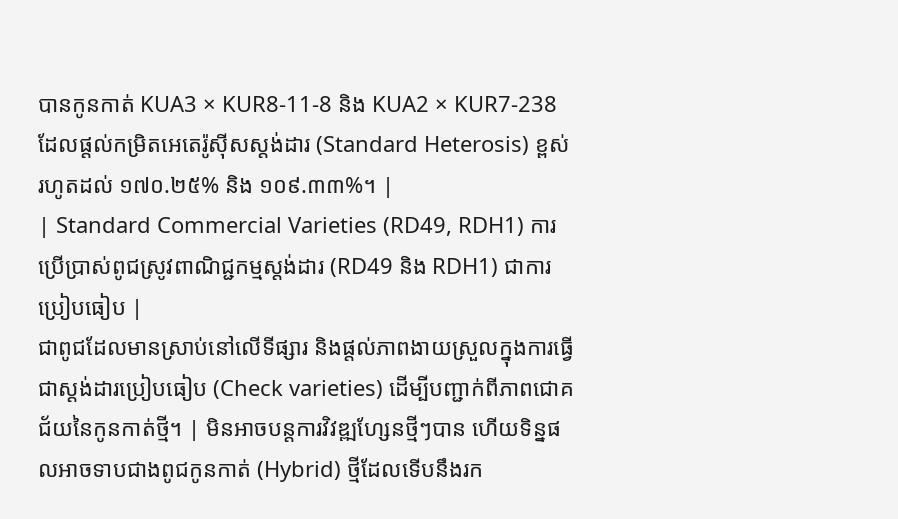បានកូនកាត់ KUA3 × KUR8-11-8 និង KUA2 × KUR7-238 ដែលផ្តល់កម្រិតអេតេរ៉ូស៊ីសស្តង់ដារ (Standard Heterosis) ខ្ពស់រហូតដល់ ១៧០.២៥% និង ១០៩.៣៣%។ |
| Standard Commercial Varieties (RD49, RDH1) ការប្រើប្រាស់ពូជស្រូវពាណិជ្ជកម្មស្តង់ដារ (RD49 និង RDH1) ជាការប្រៀបធៀប |
ជាពូជដែលមានស្រាប់នៅលើទីផ្សារ និងផ្តល់ភាពងាយស្រួលក្នុងការធ្វើជាស្តង់ដារប្រៀបធៀប (Check varieties) ដើម្បីបញ្ជាក់ពីភាពជោគជ័យនៃកូនកាត់ថ្មី។ | មិនអាចបន្តការវិវឌ្ឍហ្សែនថ្មីៗបាន ហើយទិន្នផលអាចទាបជាងពូជកូនកាត់ (Hybrid) ថ្មីដែលទើបនឹងរក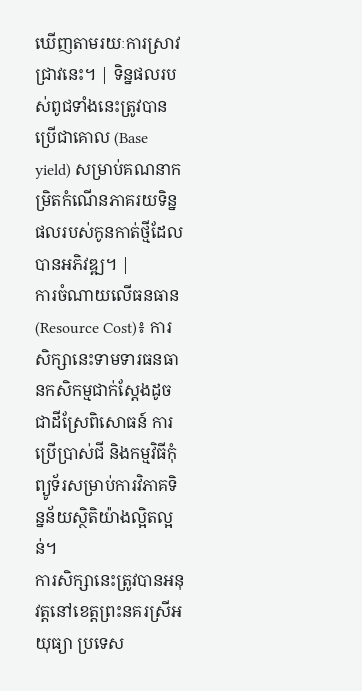ឃើញតាមរយៈការស្រាវជ្រាវនេះ។ | ទិន្នផលរបស់ពូជទាំងនេះត្រូវបានប្រើជាគោល (Base yield) សម្រាប់គណនាកម្រិតកំណើនភាគរយទិន្នផលរបស់កូនកាត់ថ្មីដែលបានអភិវឌ្ឍ។ |
ការចំណាយលើធនធាន (Resource Cost)៖ ការសិក្សានេះទាមទារធនធានកសិកម្មជាក់ស្តែងដូចជាដីស្រែពិសោធន៍ ការប្រើប្រាស់ជី និងកម្មវិធីកុំព្យូទ័រសម្រាប់ការវិភាគទិន្នន័យស្ថិតិយ៉ាងល្អិតល្អន់។
ការសិក្សានេះត្រូវបានអនុវត្តនៅខេត្តព្រះនគរស្រីអយុធ្យា ប្រទេស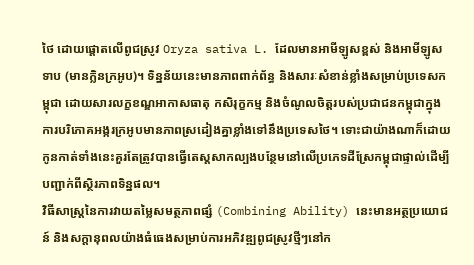ថៃ ដោយផ្តោតលើពូជស្រូវ Oryza sativa L. ដែលមានអាមីឡូសខ្ពស់ និងអាមីឡូសទាប (មានក្លិនក្រអូប)។ ទិន្នន័យនេះមានភាពពាក់ព័ន្ធ និងសារៈសំខាន់ខ្លាំងសម្រាប់ប្រទេសកម្ពុជា ដោយសារលក្ខខណ្ឌអាកាសធាតុ កសិរុក្ខកម្ម និងចំណូលចិត្តរបស់ប្រជាជនកម្ពុជាក្នុងការបរិភោគអង្ករក្រអូបមានភាពស្រដៀងគ្នាខ្លាំងទៅនឹងប្រទេសថៃ។ ទោះជាយ៉ាងណាក៏ដោយ កូនកាត់ទាំងនេះគួរតែត្រូវបានធ្វើតេស្តសាកល្បងបន្ថែមនៅលើប្រភេទដីស្រែកម្ពុជាផ្ទាល់ដើម្បីបញ្ជាក់ពីស្ថិរភាពទិន្នផល។
វិធីសាស្ត្រនៃការវាយតម្លៃសមត្ថភាពផ្សំ (Combining Ability) នេះមានអត្ថប្រយោជន៍ និងសក្តានុពលយ៉ាងធំធេងសម្រាប់ការអភិវឌ្ឍពូជស្រូវថ្មីៗនៅក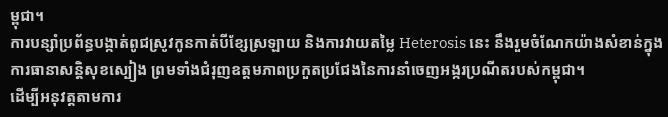ម្ពុជា។
ការបន្សាំប្រព័ន្ធបង្កាត់ពូជស្រូវកូនកាត់បីខ្សែស្រឡាយ និងការវាយតម្លៃ Heterosis នេះ នឹងរួមចំណែកយ៉ាងសំខាន់ក្នុងការធានាសន្តិសុខស្បៀង ព្រមទាំងជំរុញឧត្តមភាពប្រកួតប្រជែងនៃការនាំចេញអង្ករប្រណីតរបស់កម្ពុជា។
ដើម្បីអនុវត្តតាមការ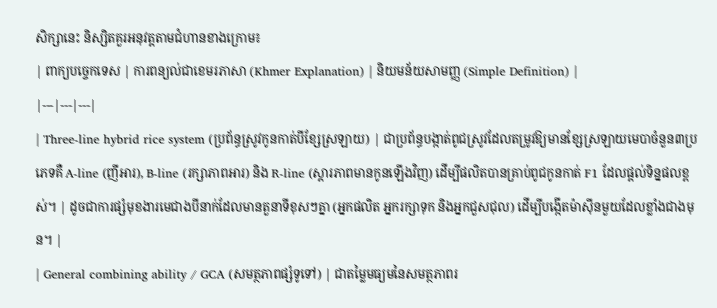សិក្សានេះ និស្សិតគួរអនុវត្តតាមជំហានខាងក្រោម៖
| ពាក្យបច្ចេកទេស | ការពន្យល់ជាខេមរភាសា (Khmer Explanation) | និយមន័យសាមញ្ញ (Simple Definition) |
|---|---|---|
| Three-line hybrid rice system (ប្រព័ន្ធស្រូវកូនកាត់បីខ្សែស្រឡាយ) | ជាប្រព័ន្ធបង្កាត់ពូជស្រូវដែលតម្រូវឱ្យមានខ្សែស្រឡាយមេបាចំនួន៣ប្រភេទគឺ A-line (ញីអារ), B-line (រក្សាភាពអារ) និង R-line (ស្តារភាពមានកូនឡើងវិញ) ដើម្បីផលិតបានគ្រាប់ពូជកូនកាត់ F1 ដែលផ្តល់ទិន្នផលខ្ពស់។ | ដូចជាការផ្សំមុខងារមេជាងបីនាក់ដែលមានតួនាទីខុសៗគ្នា (អ្នកផលិត អ្នករក្សាទុក និងអ្នកជួសជុល) ដើម្បីបង្កើតម៉ាស៊ីនមួយដែលខ្លាំងជាងមុន។ |
| General combining ability / GCA (សមត្ថភាពផ្សំទូទៅ) | ជាតម្លៃមធ្យមនៃសមត្ថភាពរ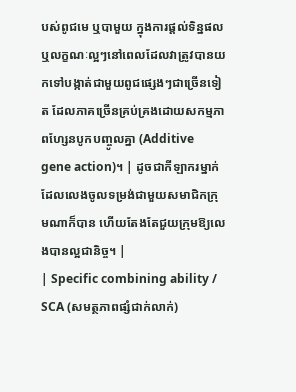បស់ពូជមេ ឬបាមួយ ក្នុងការផ្តល់ទិន្នផល ឬលក្ខណៈល្អៗនៅពេលដែលវាត្រូវបានយកទៅបង្កាត់ជាមួយពូជផ្សេងៗជាច្រើនទៀត ដែលភាគច្រើនគ្រប់គ្រងដោយសកម្មភាពហ្សែនបូកបញ្ចូលគ្នា (Additive gene action)។ | ដូចជាកីឡាករម្នាក់ដែលលេងចូលទម្រង់ជាមួយសមាជិកក្រុមណាក៏បាន ហើយតែងតែជួយក្រុមឱ្យលេងបានល្អជានិច្ច។ |
| Specific combining ability / SCA (សមត្ថភាពផ្សំជាក់លាក់)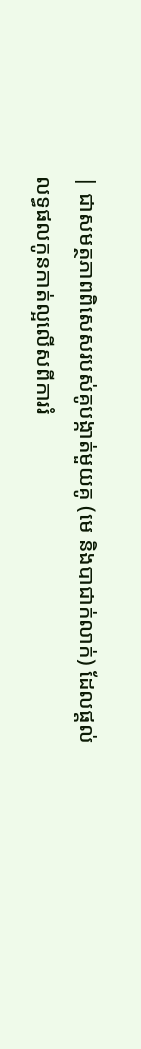| ជាសមត្ថភាពពិសេសរបស់គូបង្កាត់មួយគូ (មេ និងបាជាក់លាក់) ដែលផ្តល់លទ្ធផលកូនកាត់ល្អលើសពីការរំ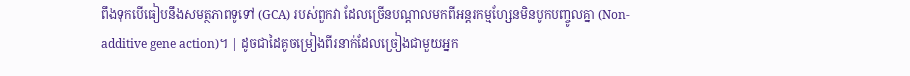ពឹងទុកបើធៀបនឹងសមត្ថភាពទូទៅ (GCA) របស់ពួកវា ដែលច្រើនបណ្តាលមកពីអន្តរកម្មហ្សែនមិនបូកបញ្ចូលគ្នា (Non-additive gene action)។ | ដូចជាដៃគូចម្រៀងពីរនាក់ដែលច្រៀងជាមួយអ្នក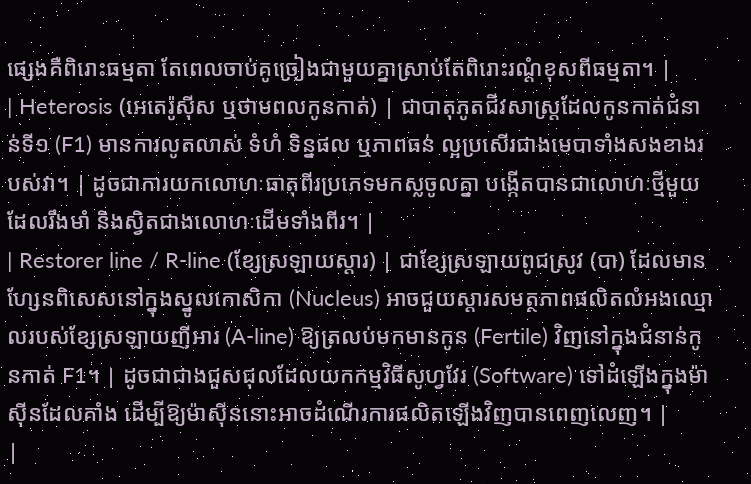ផ្សេងគឺពិរោះធម្មតា តែពេលចាប់គូច្រៀងជាមួយគ្នាស្រាប់តែពិរោះរណ្តំខុសពីធម្មតា។ |
| Heterosis (អេតេរ៉ូស៊ីស ឬថាមពលកូនកាត់) | ជាបាតុភូតជីវសាស្ត្រដែលកូនកាត់ជំនាន់ទី១ (F1) មានការលូតលាស់ ទំហំ ទិន្នផល ឬភាពធន់ ល្អប្រសើរជាងមេបាទាំងសងខាងរបស់វា។ | ដូចជាការយកលោហៈធាតុពីរប្រភេទមកស្លចូលគ្នា បង្កើតបានជាលោហៈថ្មីមួយដែលរឹងមាំ និងស្វិតជាងលោហៈដើមទាំងពីរ។ |
| Restorer line / R-line (ខ្សែស្រឡាយស្តារ) | ជាខ្សែស្រឡាយពូជស្រូវ (បា) ដែលមានហ្សែនពិសេសនៅក្នុងស្នូលកោសិកា (Nucleus) អាចជួយស្តារសមត្ថភាពផលិតលំអងឈ្មោលរបស់ខ្សែស្រឡាយញីអារ (A-line) ឱ្យត្រលប់មកមានកូន (Fertile) វិញនៅក្នុងជំនាន់កូនកាត់ F1។ | ដូចជាជាងជួសជុលដែលយកកម្មវិធីសូហ្វវែរ (Software) ទៅដំឡើងក្នុងម៉ាស៊ីនដែលគាំង ដើម្បីឱ្យម៉ាស៊ីននោះអាចដំណើរការផលិតឡើងវិញបានពេញលេញ។ |
|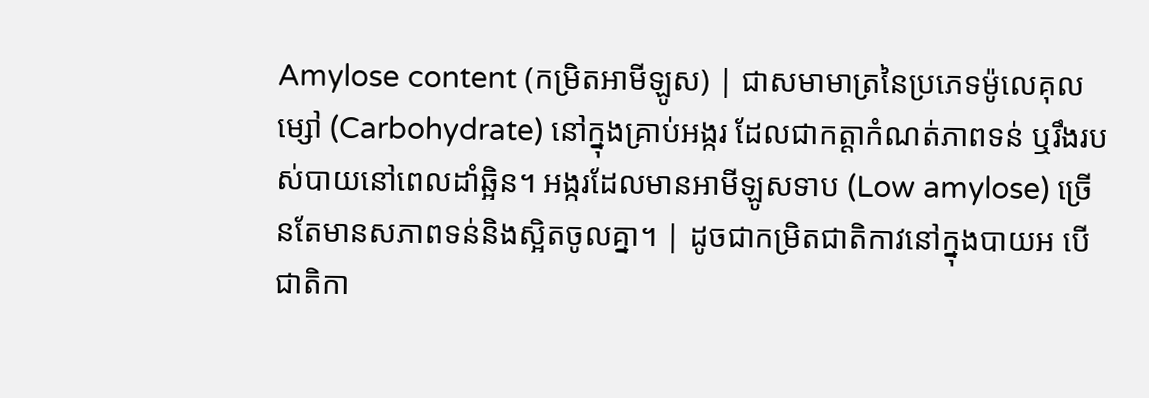Amylose content (កម្រិតអាមីឡូស) | ជាសមាមាត្រនៃប្រភេទម៉ូលេគុលម្សៅ (Carbohydrate) នៅក្នុងគ្រាប់អង្ករ ដែលជាកត្តាកំណត់ភាពទន់ ឬរឹងរបស់បាយនៅពេលដាំឆ្អិន។ អង្ករដែលមានអាមីឡូសទាប (Low amylose) ច្រើនតែមានសភាពទន់និងស្អិតចូលគ្នា។ | ដូចជាកម្រិតជាតិកាវនៅក្នុងបាយអ បើជាតិកា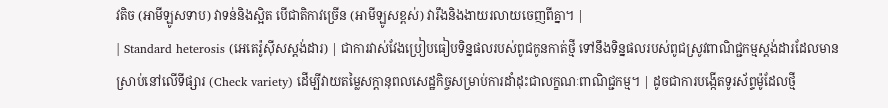វតិច (អាមីឡូសទាប) វាទន់និងស្អិត បើជាតិកាវច្រើន (អាមីឡូសខ្ពស់) វារឹងនិងងាយរលាយចេញពីគ្នា។ |
| Standard heterosis (អេតេរ៉ូស៊ីសស្តង់ដារ) | ជាការវាស់វែងប្រៀបធៀបទិន្នផលរបស់ពូជកូនកាត់ថ្មី ទៅនឹងទិន្នផលរបស់ពូជស្រូវពាណិជ្ជកម្មស្តង់ដារដែលមានស្រាប់នៅលើទីផ្សារ (Check variety) ដើម្បីវាយតម្លៃសក្តានុពលសេដ្ឋកិច្ចសម្រាប់ការដាំដុះជាលក្ខណៈពាណិជ្ជកម្ម។ | ដូចជាការបង្កើតទូរស័ព្ទម៉ូដែលថ្មី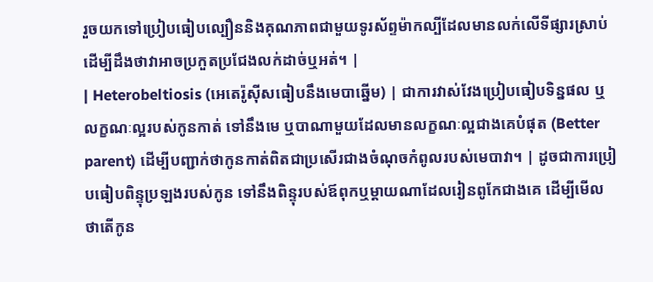រួចយកទៅប្រៀបធៀបល្បឿននិងគុណភាពជាមួយទូរស័ព្ទម៉ាកល្បីដែលមានលក់លើទីផ្សារស្រាប់ ដើម្បីដឹងថាវាអាចប្រកួតប្រជែងលក់ដាច់ឬអត់។ |
| Heterobeltiosis (អេតេរ៉ូស៊ីសធៀបនឹងមេបាឆ្នើម) | ជាការវាស់វែងប្រៀបធៀបទិន្នផល ឬលក្ខណៈល្អរបស់កូនកាត់ ទៅនឹងមេ ឬបាណាមួយដែលមានលក្ខណៈល្អជាងគេបំផុត (Better parent) ដើម្បីបញ្ជាក់ថាកូនកាត់ពិតជាប្រសើរជាងចំណុចកំពូលរបស់មេបាវា។ | ដូចជាការប្រៀបធៀបពិន្ទុប្រឡងរបស់កូន ទៅនឹងពិន្ទុរបស់ឪពុកឬម្តាយណាដែលរៀនពូកែជាងគេ ដើម្បីមើលថាតើកូន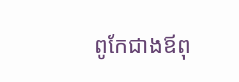ពូកែជាងឪពុ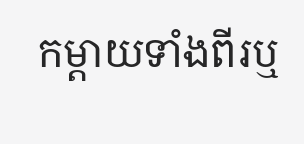កម្តាយទាំងពីរឬ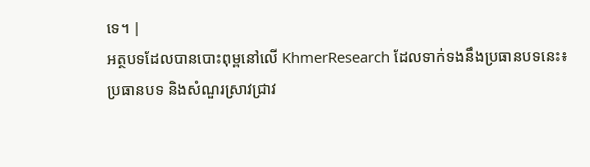ទេ។ |
អត្ថបទដែលបានបោះពុម្ពនៅលើ KhmerResearch ដែលទាក់ទងនឹងប្រធានបទនេះ៖
ប្រធានបទ និងសំណួរស្រាវជ្រាវ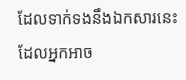ដែលទាក់ទងនឹងឯកសារនេះ ដែលអ្នកអាច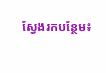ស្វែងរកបន្ថែម៖